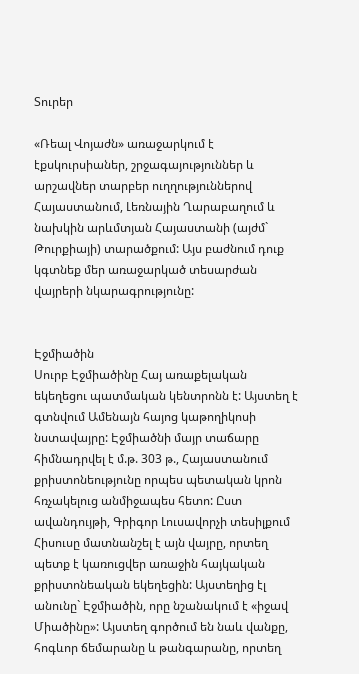Տուրեր

«Ռեալ Վոյաժն» առաջարկում է էքսկուրսիաներ, շրջագայություններ և արշավներ տարբեր ուղղություններով Հայաստանում, Լեռնային Ղարաբաղում և նախկին արևմտյան Հայաստանի (այժմ` Թուրքիայի) տարածքում: Այս բաժնում դուք կգտնեք մեր առաջարկած տեսարժան վայրերի նկարագրությունը:


Էջմիածին
Սուրբ Էջմիածինը Հայ առաքելական եկեղեցու պատմական կենտրոնն է: Այստեղ է գտնվում Ամենայն հայոց կաթողիկոսի նստավայրը: Էջմիածնի մայր տաճարը հիմնադրվել է մ.թ. 303 թ., Հայաստանում քրիստոնեությունը որպես պետական կրոն հռչակելուց անմիջապես հետո: Ըստ ավանդույթի, Գրիգոր Լուսավորչի տեսիլքում Հիսուսը մատնանշել է այն վայրը, որտեղ պետք է կառուցվեր առաջին հայկական քրիստոնեական եկեղեցին: Այստեղից էլ անունը` Էջմիածին, որը նշանակում է «իջավ Միածինը»: Այստեղ գործում են նաև վանքը, հոգևոր ճեմարանը և թանգարանը, որտեղ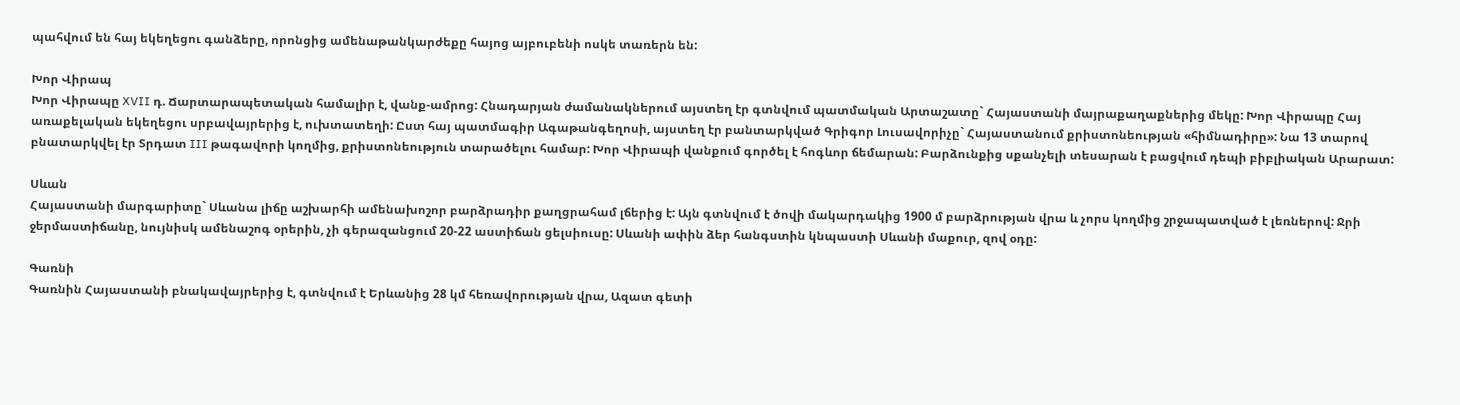պահվում են հայ եկեղեցու գանձերը, որոնցից ամենաթանկարժեքը հայոց այբուբենի ոսկե տառերն են:

Խոր Վիրապ
Խոր Վիրապը XVII դ. Ճարտարապետական համալիր է, վանք-ամրոց: Հնադարյան ժամանակներում այստեղ էր գտնվում պատմական Արտաշատը` Հայաստանի մայրաքաղաքներից մեկը: Խոր Վիրապը Հայ առաքելական եկեղեցու սրբավայրերից է, ուխտատեղի: Ըստ հայ պատմագիր Ագաթանգեղոսի, այստեղ էր բանտարկված Գրիգոր Լուսավորիչը` Հայաստանում քրիստոնեության «հիմնադիրը»: Նա 13 տարով բնատարկվել էր Տրդատ III թագավորի կողմից, քրիստոնեություն տարածելու համար: Խոր Վիրապի վանքում գործել է հոգևոր ճեմարան: Բարձունքից սքանչելի տեսարան է բացվում դեպի բիբլիական Արարատ:

Սևան
Հայաստանի մարգարիտը` Սևանա լիճը աշխարհի ամենախոշոր բարձրադիր քաղցրահամ լճերից է: Այն գտնվում է ծովի մակարդակից 1900 մ բարձրության վրա և չորս կողմից շրջապատված է լեռներով: Ջրի ջերմաստիճանը, նույնիսկ ամենաշոգ օրերին, չի գերազանցում 20-22 աստիճան ցելսիուսը: Սևանի ափին ձեր հանգստին կնպաստի Սևանի մաքուր, զով օդը:

Գառնի
Գառնին Հայաստանի բնակավայրերից է, գտնվում է Երևանից 28 կմ հեռավորության վրա, Ազատ գետի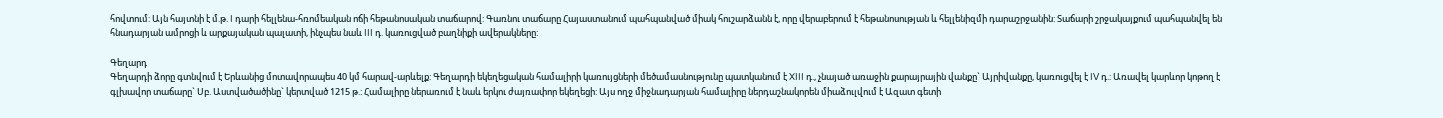հովտում: Այն հայտնի է մ.թ. I դարի հելլենա-հռոմեական ոճի հեթանոսական տաճարով: Գառնու տաճարը Հայաստանում պահպանված միակ հուշարձանն է, որը վերաբերում է հեթանոսության և հելլենիզմի դարաշրջանին: Տաճարի շրջակայքում պահպանվել են հնադարյան ամրոցի և արքայական պալատի, ինչպես նաև III դ. կառուցված բաղնիքի ավերակները:

Գեղարդ
Գեղարդի ձորը գտնվում է Երևանից մոտավորապես 40 կմ հարավ-արևելք: Գեղարդի եկեղեցական համալիրի կառույցների մեծամասնությունը պատկանում է XIII դ., չնայած առաջին քարայրային վանքը` Այրիվանքը, կառուցվել է IV դ.: Առավել կարևոր կոթող է գլխավոր տաճարը` Սբ. Աստվածածինը` կերտված 1215 թ.: Համալիրը ներառում է նաև երկու ժայռափոր եկեղեցի: Այս ողջ միջնադարյան համալիրը ներդաշնակորեն միաձուլվում է Ազատ գետի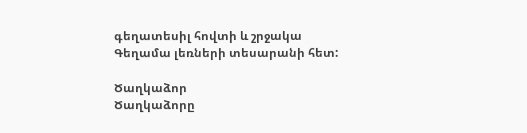գեղատեսիլ հովտի և շրջակա Գեղամա լեռների տեսարանի հետ:

Ծաղկաձոր
Ծաղկաձորը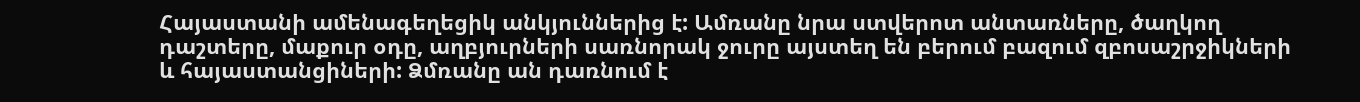Հայաստանի ամենագեղեցիկ անկյուններից է: Ամռանը նրա ստվերոտ անտառները, ծաղկող դաշտերը, մաքուր օդը, աղբյուրների սառնորակ ջուրը այստեղ են բերում բազում զբոսաշրջիկների և հայաստանցիների: Ձմռանը ան դառնում է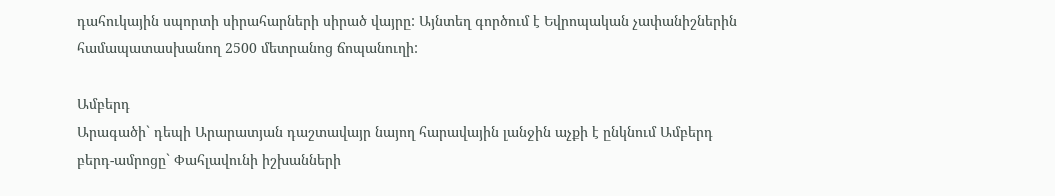դահուկային սպորտի սիրահարների սիրած վայրը: Այնտեղ գործում է Եվրոպական չափանիշներին համապատասխանող 2500 մետրանոց ճոպանուղի:

Ամբերդ
Արագածի` դեպի Արարատյան դաշտավայր նայող հարավային լանջին աչքի է ընկնում Ամբերդ բերդ-ամրոցը` Փահլավունի իշխանների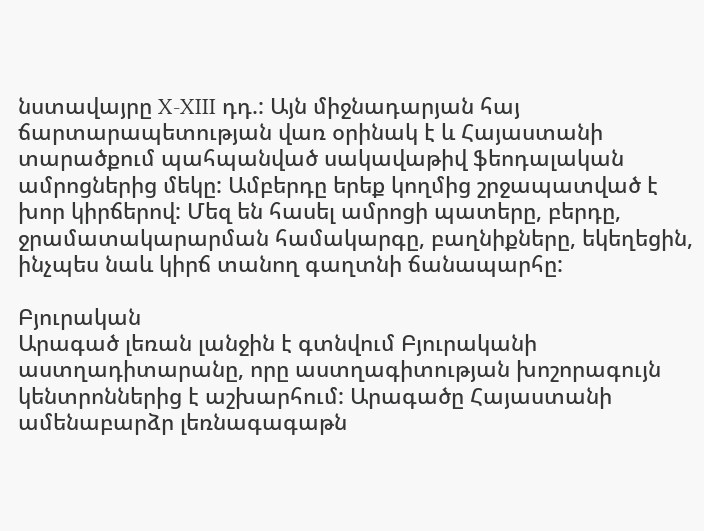նստավայրը X-XIII դդ.: Այն միջնադարյան հայ ճարտարապետության վառ օրինակ է և Հայաստանի տարածքում պահպանված սակավաթիվ ֆեոդալական ամրոցներից մեկը: Ամբերդը երեք կողմից շրջապատված է խոր կիրճերով: Մեզ են հասել ամրոցի պատերը, բերդը, ջրամատակարարման համակարգը, բաղնիքները, եկեղեցին, ինչպես նաև կիրճ տանող գաղտնի ճանապարհը:

Բյուրական
Արագած լեռան լանջին է գտնվում Բյուրականի աստղադիտարանը, որը աստղագիտության խոշորագույն կենտրոններից է աշխարհում: Արագածը Հայաստանի ամենաբարձր լեռնագագաթն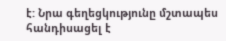է: Նրա գեղեցկությունը մշտապես հանդիսացել է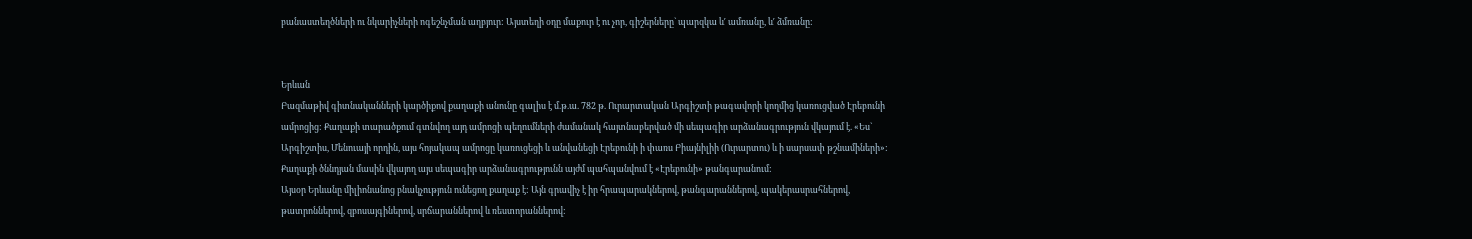բանաստեղծների ու նկարիչների ոգեշնչման աղբյուր: Այստեղի օդը մաքուր է ու չոր, գիշերները` պարզկա և′ ամռանը, և′ ձմռանը:


Երևան
Բազմաթիվ գիտնականների կարծիքով քաղաքի անունը գալիս է մ.թ.ա. 782 թ. Ուրարտական Արգիշտի թագավորի կողմից կառուցված Էրեբունի ամրոցից: Քաղաքի տարածքում գտնվող այդ ամրոցի պեղումների ժամանակ հայտնաբերված մի սեպագիր արձանագրություն վկայում է. «Ես` Արգիշտիս, Մենուայի որդին, այս հոյակապ ամրոցը կառուցեցի և անվանեցի Էրեբունի ի փառս Բիայնիլիի (Ուրարտու) և ի սարսափ թշնամիների»: Քաղաքի ծննդյան մասին վկայող այս սեպագիր արձանագրությունն այժմ պահպանվում է «Էրեբունի» թանգարանում:
Այսօր Երևանը միլիոնանոց բնակչություն ունեցող քաղաք է: Այն գրավիչ է իր հրապարակներով, թանգարաններով, պակերասրահներով, թատրոններով, զբոսայգիներով, սրճարաններով և ռեստորաններով: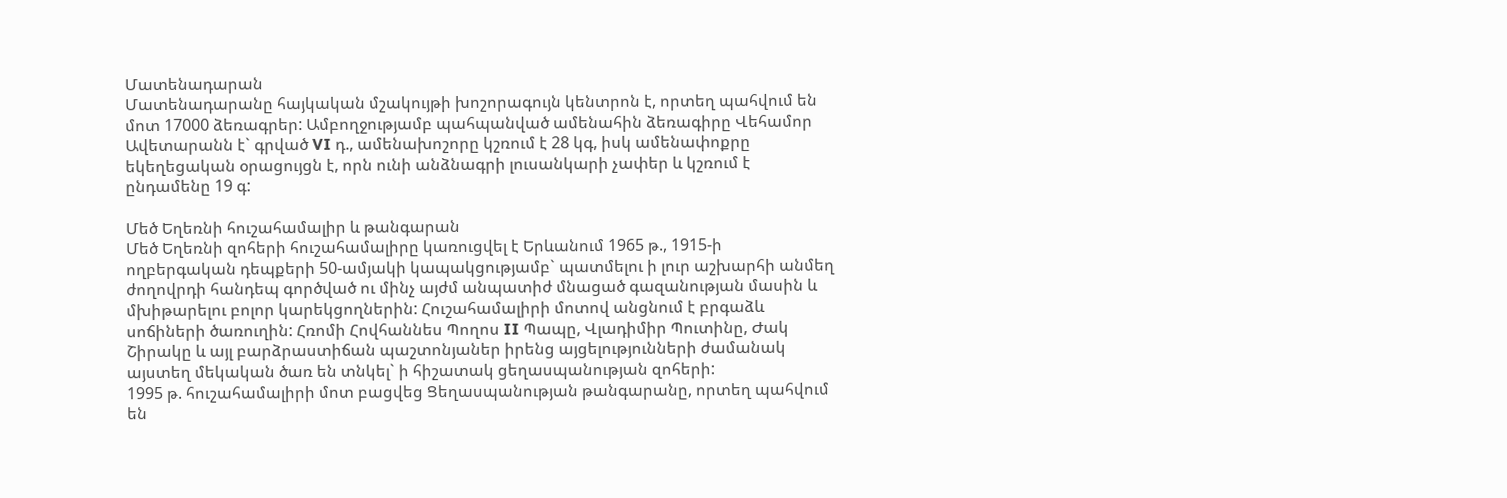Մատենադարան
Մատենադարանը հայկական մշակույթի խոշորագույն կենտրոն է, որտեղ պահվում են մոտ 17000 ձեռագրեր: Ամբողջությամբ պահպանված ամենահին ձեռագիրը Վեհամոր Ավետարանն է` գրված VI դ., ամենախոշորը կշռում է 28 կգ, իսկ ամենափոքրը եկեղեցական օրացույցն է, որն ունի անձնագրի լուսանկարի չափեր և կշռում է ընդամենը 19 գ:

Մեծ Եղեռնի հուշահամալիր և թանգարան
Մեծ Եղեռնի զոհերի հուշահամալիրը կառուցվել է Երևանում 1965 թ., 1915-ի ողբերգական դեպքերի 50-ամյակի կապակցությամբ` պատմելու ի լուր աշխարհի անմեղ ժողովրդի հանդեպ գործված ու մինչ այժմ անպատիժ մնացած գազանության մասին և մխիթարելու բոլոր կարեկցողներին: Հուշահամալիրի մոտով անցնում է բրգաձև սոճիների ծառուղին: Հռոմի Հովհաննես Պողոս II Պապը, Վլադիմիր Պուտինը, Ժակ Շիրակը և այլ բարձրաստիճան պաշտոնյաներ իրենց այցելությունների ժամանակ այստեղ մեկական ծառ են տնկել` ի հիշատակ ցեղասպանության զոհերի:
1995 թ. հուշահամալիրի մոտ բացվեց Ցեղասպանության թանգարանը, որտեղ պահվում են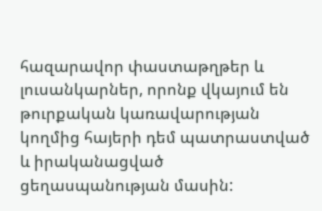հազարավոր փաստաթղթեր և լուսանկարներ, որոնք վկայում են թուրքական կառավարության կողմից հայերի դեմ պատրաստված և իրականացված ցեղասպանության մասին: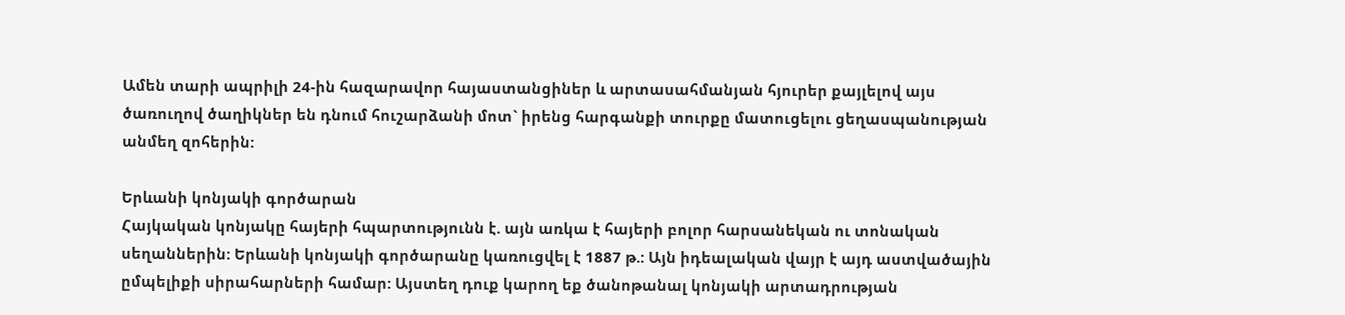Ամեն տարի ապրիլի 24-ին հազարավոր հայաստանցիներ և արտասահմանյան հյուրեր քայլելով այս ծառուղով ծաղիկներ են դնում հուշարձանի մոտ` իրենց հարգանքի տուրքը մատուցելու ցեղասպանության անմեղ զոհերին:

Երևանի կոնյակի գործարան
Հայկական կոնյակը հայերի հպարտությունն է. այն առկա է հայերի բոլոր հարսանեկան ու տոնական սեղաններին: Երևանի կոնյակի գործարանը կառուցվել է 1887 թ.: Այն իդեալական վայր է այդ աստվածային ըմպելիքի սիրահարների համար: Այստեղ դուք կարող եք ծանոթանալ կոնյակի արտադրության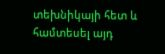տեխնիկայի հետ և համտեսել այդ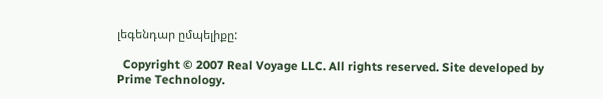լեգենդար ըմպելիքը:

  Copyright © 2007 Real Voyage LLC. All rights reserved. Site developed by Prime Technology.